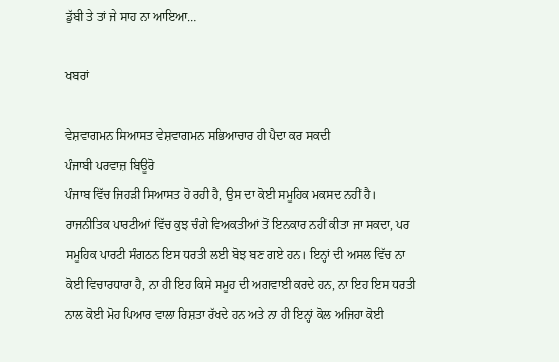ਡੁੱਬੀ ਤੇ ਤਾਂ ਜੇ ਸਾਹ ਨਾ ਆਇਆ…

ਖਬਰਾਂ

ਵੇਸ਼ਵਾਗਮਨ ਸਿਆਸਤ ਵੇਸ਼ਵਾਗਮਨ ਸਭਿਆਚਾਰ ਹੀ ਪੈਦਾ ਕਰ ਸਕਦੀ
ਪੰਜਾਬੀ ਪਰਵਾਜ਼ ਬਿਊਰੋ
ਪੰਜਾਬ ਵਿੱਚ ਜਿਹੜੀ ਸਿਆਸਤ ਹੋ ਰਹੀ ਹੈ, ਉਸ ਦਾ ਕੋਈ ਸਮੂਹਿਕ ਮਕਸਦ ਨਹੀਂ ਹੈ। ਰਾਜਨੀਤਿਕ ਪਾਰਟੀਆਂ ਵਿੱਚ ਕੁਝ ਚੰਗੇ ਵਿਅਕਤੀਆਂ ਤੋਂ ਇਨਕਾਰ ਨਹੀਂ ਕੀਤਾ ਜਾ ਸਕਦਾ, ਪਰ ਸਮੂਹਿਕ ਪਾਰਟੀ ਸੰਗਠਨ ਇਸ ਧਰਤੀ ਲਈ ਬੋਝ ਬਣ ਗਏ ਹਨ। ਇਨ੍ਹਾਂ ਦੀ ਅਸਲ ਵਿੱਚ ਨਾ ਕੋਈ ਵਿਚਾਰਧਾਰਾ ਹੈ, ਨਾ ਹੀ ਇਹ ਕਿਸੇ ਸਮੂਹ ਦੀ ਅਗਵਾਈ ਕਰਦੇ ਹਨ, ਨਾ ਇਹ ਇਸ ਧਰਤੀ ਨਾਲ ਕੋਈ ਮੋਹ ਪਿਆਰ ਵਾਲਾ ਰਿਸ਼ਤਾ ਰੱਖਦੇ ਹਨ ਅਤੇ ਨਾ ਹੀ ਇਨ੍ਹਾਂ ਕੋਲ ਅਜਿਹਾ ਕੋਈ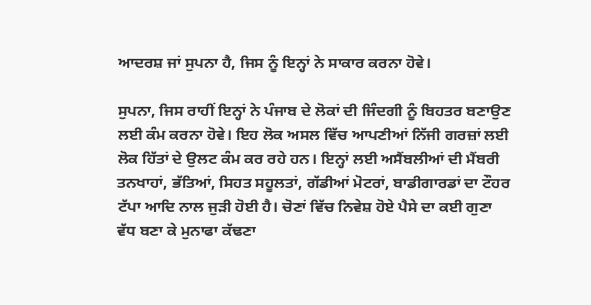ਆਦਰਸ਼ ਜਾਂ ਸੁਪਨਾ ਹੈ, ਜਿਸ ਨੂੰ ਇਨ੍ਹਾਂ ਨੇ ਸਾਕਾਰ ਕਰਨਾ ਹੋਵੇ।

ਸੁਪਨਾ, ਜਿਸ ਰਾਹੀਂ ਇਨ੍ਹਾਂ ਨੇ ਪੰਜਾਬ ਦੇ ਲੋਕਾਂ ਦੀ ਜਿੰਦਗੀ ਨੂੰ ਬਿਹਤਰ ਬਣਾਉਣ ਲਈ ਕੰਮ ਕਰਨਾ ਹੋਵੇ। ਇਹ ਲੋਕ ਅਸਲ ਵਿੱਚ ਆਪਣੀਆਂ ਨਿੱਜੀ ਗਰਜ਼ਾਂ ਲਈ ਲੋਕ ਹਿੱਤਾਂ ਦੇ ਉਲਟ ਕੰਮ ਕਰ ਰਹੇ ਹਨ। ਇਨ੍ਹਾਂ ਲਈ ਅਸੈਂਬਲੀਆਂ ਦੀ ਮੈਂਬਰੀ ਤਨਖਾਹਾਂ, ਭੱਤਿਆਂ, ਸਿਹਤ ਸਹੂਲਤਾਂ, ਗੱਡੀਆਂ ਮੋਟਰਾਂ, ਬਾਡੀਗਾਰਡਾਂ ਦਾ ਟੌਹਰ ਟੱਪਾ ਆਦਿ ਨਾਲ ਜੁੜੀ ਹੋਈ ਹੈ। ਚੋਣਾਂ ਵਿੱਚ ਨਿਵੇਸ਼ ਹੋਏ ਪੈਸੇ ਦਾ ਕਈ ਗੁਣਾ ਵੱਧ ਬਣਾ ਕੇ ਮੁਨਾਫਾ ਕੱਢਣਾ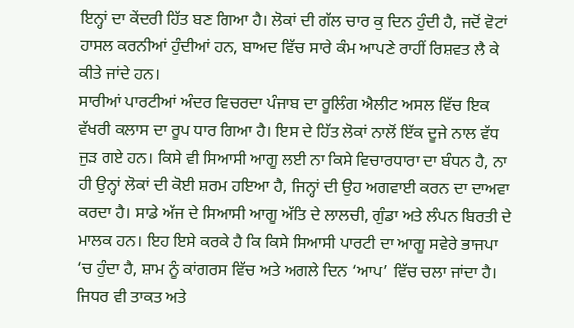ਇਨ੍ਹਾਂ ਦਾ ਕੇਂਦਰੀ ਹਿੱਤ ਬਣ ਗਿਆ ਹੈ। ਲੋਕਾਂ ਦੀ ਗੱਲ ਚਾਰ ਕੁ ਦਿਨ ਹੁੰਦੀ ਹੈ, ਜਦੋਂ ਵੋਟਾਂ ਹਾਸਲ ਕਰਨੀਆਂ ਹੁੰਦੀਆਂ ਹਨ, ਬਾਅਦ ਵਿੱਚ ਸਾਰੇ ਕੰਮ ਆਪਣੇ ਰਾਹੀਂ ਰਿਸ਼ਵਤ ਲੈ ਕੇ ਕੀਤੇ ਜਾਂਦੇ ਹਨ।
ਸਾਰੀਆਂ ਪਾਰਟੀਆਂ ਅੰਦਰ ਵਿਚਰਦਾ ਪੰਜਾਬ ਦਾ ਰੂਲਿੰਗ ਐਲੀਟ ਅਸਲ ਵਿੱਚ ਇਕ ਵੱਖਰੀ ਕਲਾਸ ਦਾ ਰੂਪ ਧਾਰ ਗਿਆ ਹੈ। ਇਸ ਦੇ ਹਿੱਤ ਲੋਕਾਂ ਨਾਲੋਂ ਇੱਕ ਦੂਜੇ ਨਾਲ ਵੱਧ ਜੁੜ ਗਏ ਹਨ। ਕਿਸੇ ਵੀ ਸਿਆਸੀ ਆਗੂ ਲਈ ਨਾ ਕਿਸੇ ਵਿਚਾਰਧਾਰਾ ਦਾ ਬੰਧਨ ਹੈ, ਨਾ ਹੀ ਉਨ੍ਹਾਂ ਲੋਕਾਂ ਦੀ ਕੋਈ ਸ਼ਰਮ ਹਇਆ ਹੈ, ਜਿਨ੍ਹਾਂ ਦੀ ਉਹ ਅਗਵਾਈ ਕਰਨ ਦਾ ਦਾਅਵਾ ਕਰਦਾ ਹੈ। ਸਾਡੇ ਅੱਜ ਦੇ ਸਿਆਸੀ ਆਗੂ ਅੱਤਿ ਦੇ ਲਾਲਚੀ, ਗੁੰਡਾ ਅਤੇ ਲੰਪਨ ਬਿਰਤੀ ਦੇ ਮਾਲਕ ਹਨ। ਇਹ ਇਸੇ ਕਰਕੇ ਹੈ ਕਿ ਕਿਸੇ ਸਿਆਸੀ ਪਾਰਟੀ ਦਾ ਆਗੂ ਸਵੇਰੇ ਭਾਜਪਾ ‘ਚ ਹੁੰਦਾ ਹੈ, ਸ਼ਾਮ ਨੂੰ ਕਾਂਗਰਸ ਵਿੱਚ ਅਤੇ ਅਗਲੇ ਦਿਨ ‘ਆਪ’ ਵਿੱਚ ਚਲਾ ਜਾਂਦਾ ਹੈ। ਜਿਧਰ ਵੀ ਤਾਕਤ ਅਤੇ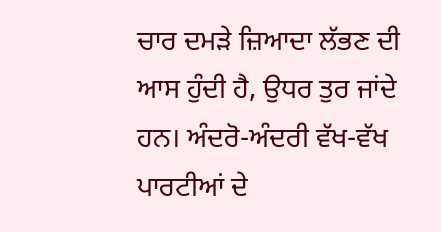ਚਾਰ ਦਮੜੇ ਜ਼ਿਆਦਾ ਲੱਭਣ ਦੀ ਆਸ ਹੁੰਦੀ ਹੈ, ਉਧਰ ਤੁਰ ਜਾਂਦੇ ਹਨ। ਅੰਦਰੋ-ਅੰਦਰੀ ਵੱਖ-ਵੱਖ ਪਾਰਟੀਆਂ ਦੇ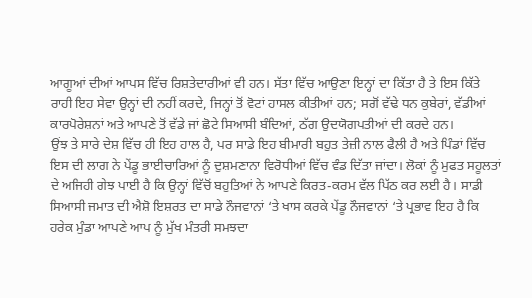ਆਗੂਆਂ ਦੀਆਂ ਆਪਸ ਵਿੱਚ ਰਿਸ਼ਤੇਦਾਰੀਆਂ ਵੀ ਹਨ। ਸੱਤਾ ਵਿੱਚ ਆਉਣਾ ਇਨ੍ਹਾਂ ਦਾ ਕਿੱਤਾ ਹੈ ਤੇ ਇਸ ਕਿੱਤੇ ਰਾਹੀ ਇਹ ਸੇਵਾ ਉਨ੍ਹਾਂ ਦੀ ਨਹੀਂ ਕਰਦੇ, ਜਿਨ੍ਹਾਂ ਤੋਂ ਵੋਟਾਂ ਹਾਸਲ ਕੀਤੀਆਂ ਹਨ; ਸਗੋਂ ਵੱਢੇ ਧਨ ਕੁਬੇਰਾਂ, ਵੱਡੀਆਂ ਕਾਰਪੋਰੇਸ਼ਨਾਂ ਅਤੇ ਆਪਣੇ ਤੋਂ ਵੱਡੇ ਜਾਂ ਛੋਟੇ ਸਿਆਸੀ ਬੰਦਿਆਂ, ਠੱਗ ਉਦਯੋਗਪਤੀਆਂ ਦੀ ਕਰਦੇ ਹਨ।
ਉਂਝ ਤੇ ਸਾਰੇ ਦੇਸ਼ ਵਿੱਚ ਹੀ ਇਹ ਹਾਲ ਹੈ, ਪਰ ਸਾਡੇ ਇਹ ਬੀਮਾਰੀ ਬਹੁਤ ਤੇਜ਼ੀ ਨਾਲ ਫੈਲੀ ਹੈ ਅਤੇ ਪਿੰਡਾਂ ਵਿੱਚ ਇਸ ਦੀ ਲਾਗ ਨੇ ਪੇਂਡੂ ਭਾਈਚਾਰਿਆਂ ਨੂੰ ਦੁਸ਼ਮਣਾਨਾ ਵਿਰੋਧੀਆਂ ਵਿੱਚ ਵੰਡ ਦਿੱਤਾ ਜਾਂਦਾ। ਲੋਕਾਂ ਨੂੰ ਮੁਫਤ ਸਹੂਲਤਾਂ ਦੇ ਅਜਿਹੀ ਗੇਝ ਪਾਈ ਹੈ ਕਿ ਉਨ੍ਹਾਂ ਵਿੱਚੋਂ ਬਹੁਤਿਆਂ ਨੇ ਆਪਣੇ ਕਿਰਤ-ਕਰਮ ਵੱਲ ਪਿੱਠ ਕਰ ਲਈ ਹੈ। ਸਾਡੀ ਸਿਆਸੀ ਜਮਾਤ ਦੀ ਐਸ਼ੋ ਇਸ਼ਰਤ ਦਾ ਸਾਡੇ ਨੌਜਵਾਨਾਂ ‘ਤੇ ਖਾਸ ਕਰਕੇ ਪੇਂਡੂ ਨੌਜਵਾਨਾਂ ‘ਤੇ ਪ੍ਰਭਾਵ ਇਹ ਹੈ ਕਿ ਹਰੇਕ ਮੁੰਡਾ ਆਪਣੇ ਆਪ ਨੂੰ ਮੁੱਖ ਮੰਤਰੀ ਸਮਝਦਾ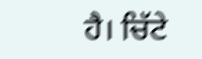ਹੈ। ਚਿੱਟੇ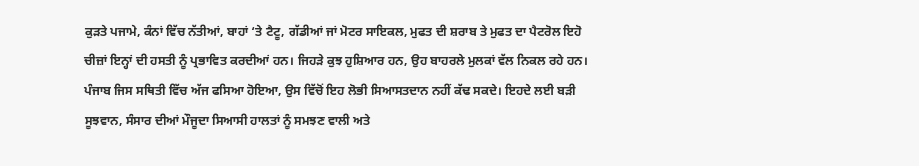ਕੁੜਤੇ ਪਜਾਮੇ, ਕੰਨਾਂ ਵਿੱਚ ਨੱਤੀਆਂ, ਬਾਹਾਂ ‘ਤੇ ਟੈਟੂ, ਗੱਡੀਆਂ ਜਾਂ ਮੋਟਰ ਸਾਇਕਲ, ਮੁਫਤ ਦੀ ਸ਼ਰਾਬ ਤੇ ਮੁਫਤ ਦਾ ਪੈਟਰੋਲ ਇਹੋ ਚੀਜ਼ਾਂ ਇਨ੍ਹਾਂ ਦੀ ਹਸਤੀ ਨੂੰ ਪ੍ਰਭਾਵਿਤ ਕਰਦੀਆਂ ਹਨ। ਜਿਹੜੇ ਕੁਝ ਹੁਸ਼ਿਆਰ ਹਨ, ਉਹ ਬਾਹਰਲੇ ਮੁਲਕਾਂ ਵੱਲ ਨਿਕਲ ਰਹੇ ਹਨ।
ਪੰਜਾਬ ਜਿਸ ਸਥਿਤੀ ਵਿੱਚ ਅੱਜ ਫਸਿਆ ਹੋਇਆ, ਉਸ ਵਿੱਚੋਂ ਇਹ ਲੋਭੀ ਸਿਆਸਤਦਾਨ ਨਹੀਂ ਕੱਢ ਸਕਦੇ। ਇਹਦੇ ਲਈ ਬੜੀ ਸੂਝਵਾਨ, ਸੰਸਾਰ ਦੀਆਂ ਮੌਜੂਦਾ ਸਿਆਸੀ ਹਾਲਤਾਂ ਨੂੰ ਸਮਝਣ ਵਾਲੀ ਅਤੇ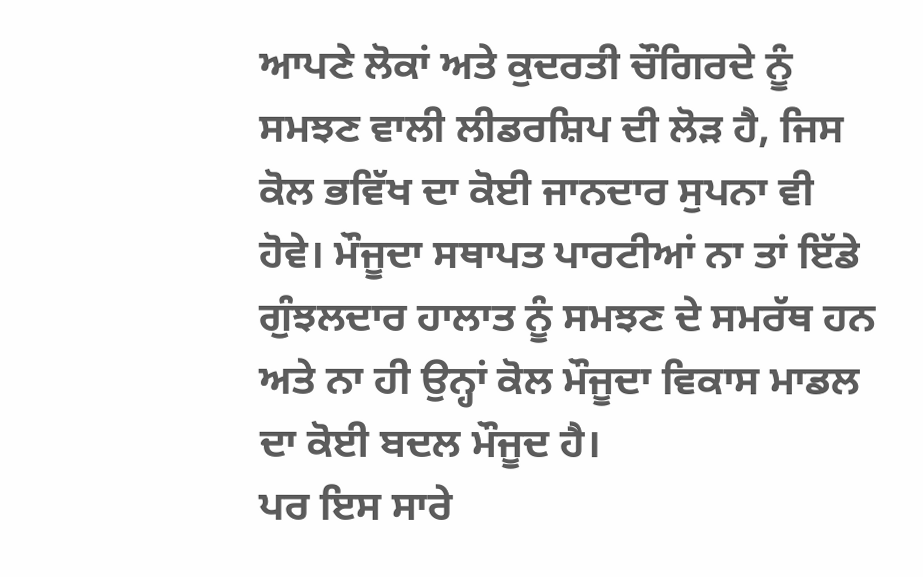ਆਪਣੇ ਲੋਕਾਂ ਅਤੇ ਕੁਦਰਤੀ ਚੌਗਿਰਦੇ ਨੂੰ ਸਮਝਣ ਵਾਲੀ ਲੀਡਰਸ਼ਿਪ ਦੀ ਲੋੜ ਹੈ, ਜਿਸ ਕੋਲ ਭਵਿੱਖ ਦਾ ਕੋਈ ਜਾਨਦਾਰ ਸੁਪਨਾ ਵੀ ਹੋਵੇ। ਮੌਜੂਦਾ ਸਥਾਪਤ ਪਾਰਟੀਆਂ ਨਾ ਤਾਂ ਇੱਡੇ ਗੁੰਝਲਦਾਰ ਹਾਲਾਤ ਨੂੰ ਸਮਝਣ ਦੇ ਸਮਰੱਥ ਹਨ ਅਤੇ ਨਾ ਹੀ ਉਨ੍ਹਾਂ ਕੋਲ ਮੌਜੂਦਾ ਵਿਕਾਸ ਮਾਡਲ ਦਾ ਕੋਈ ਬਦਲ ਮੌਜੂਦ ਹੈ।
ਪਰ ਇਸ ਸਾਰੇ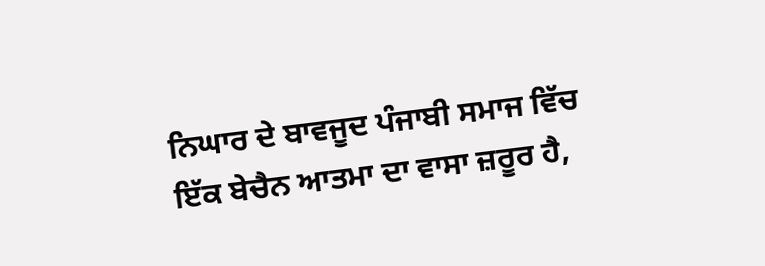ਨਿਘਾਰ ਦੇ ਬਾਵਜੂਦ ਪੰਜਾਬੀ ਸਮਾਜ ਵਿੱਚ ਇੱਕ ਬੇਚੈਨ ਆਤਮਾ ਦਾ ਵਾਸਾ ਜ਼ਰੂਰ ਹੈ,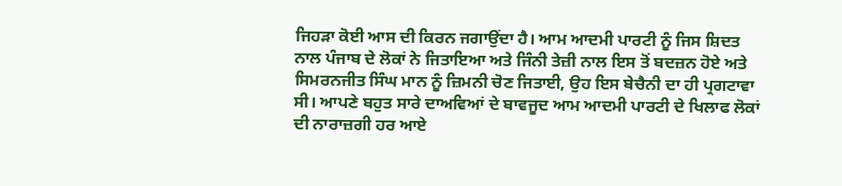ਜਿਹੜਾ ਕੋਈ ਆਸ ਦੀ ਕਿਰਨ ਜਗਾਉਂਦਾ ਹੈ। ਆਮ ਆਦਮੀ ਪਾਰਟੀ ਨੂੰ ਜਿਸ ਸ਼ਿਦਤ ਨਾਲ ਪੰਜਾਬ ਦੇ ਲੋਕਾਂ ਨੇ ਜਿਤਾਇਆ ਅਤੇ ਜਿੰਨੀ ਤੇਜ਼ੀ ਨਾਲ ਇਸ ਤੋਂ ਬਦਜ਼ਨ ਹੋਏ ਅਤੇ ਸਿਮਰਨਜੀਤ ਸਿੰਘ ਮਾਨ ਨੂੰ ਜ਼ਿਮਨੀ ਚੋਣ ਜਿਤਾਈ, ਉਹ ਇਸ ਬੇਚੈਨੀ ਦਾ ਹੀ ਪ੍ਰਗਟਾਵਾ ਸੀ। ਆਪਣੇ ਬਹੁਤ ਸਾਰੇ ਦਾਅਵਿਆਂ ਦੇ ਬਾਵਜੂਦ ਆਮ ਆਦਮੀ ਪਾਰਟੀ ਦੇ ਖਿਲਾਫ ਲੋਕਾਂ ਦੀ ਨਾਰਾਜ਼ਗੀ ਹਰ ਆਏ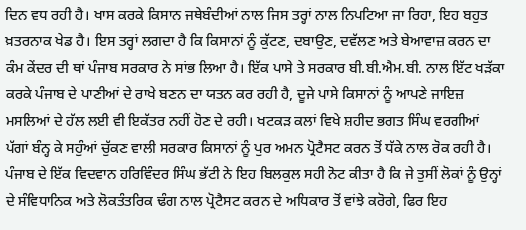ਦਿਨ ਵਧ ਰਹੀ ਹੈ। ਖਾਸ ਕਰਕੇ ਕਿਸਾਨ ਜਥੇਬੰਦੀਆਂ ਨਾਲ ਜਿਸ ਤਰ੍ਹਾਂ ਨਾਲ ਨਿਪਟਿਆ ਜਾ ਰਿਹਾ, ਇਹ ਬਹੁਤ ਖ਼ਤਰਨਾਕ ਖੇਡ ਹੈ। ਇਸ ਤਰ੍ਹਾਂ ਲਗਦਾ ਹੈ ਕਿ ਕਿਸਾਨਾਂ ਨੂੰ ਕੁੱਟਣ, ਦਬਾਉਣ, ਦਵੱਲਣ ਅਤੇ ਬੇਆਵਾਜ਼ ਕਰਨ ਦਾ ਕੰਮ ਕੇਂਦਰ ਦੀ ਥਾਂ ਪੰਜਾਬ ਸਰਕਾਰ ਨੇ ਸਾਂਭ ਲਿਆ ਹੈ। ਇੱਕ ਪਾਸੇ ਤੇ ਸਰਕਾਰ ਬੀ.ਬੀ.ਐਮ.ਬੀ. ਨਾਲ ਇੱਟ ਖੜੱਕਾ ਕਰਕੇ ਪੰਜਾਬ ਦੇ ਪਾਣੀਆਂ ਦੇ ਰਾਖੇ ਬਣਨ ਦਾ ਯਤਨ ਕਰ ਰਹੀ ਹੈ, ਦੂਜੇ ਪਾਸੇ ਕਿਸਾਨਾਂ ਨੂੰ ਆਪਣੇ ਜਾਇਜ਼ ਮਸਲਿਆਂ ਦੇ ਹੱਲ ਲਈ ਵੀ ਇਕੱਤਰ ਨਹੀਂ ਹੋਣ ਦੇ ਰਹੀ। ਖਟਕੜ ਕਲਾਂ ਵਿਖੇ ਸ਼ਹੀਦ ਭਗਤ ਸਿੰਘ ਵਰਗੀਆਂ ਪੱਗਾਂ ਬੰਨ੍ਹ ਕੇ ਸਹੁੰਆਂ ਚੁੱਕਣ ਵਾਲੀ ਸਰਕਾਰ ਕਿਸਾਨਾਂ ਨੂੰ ਪੁਰ ਅਮਨ ਪ੍ਰੋਟੈਸਟ ਕਰਨ ਤੋਂ ਧੱਕੇ ਨਾਲ ਰੋਕ ਰਹੀ ਹੈ।
ਪੰਜਾਬ ਦੇ ਇੱਕ ਵਿਦਵਾਨ ਹਰਿਵਿੰਦਰ ਸਿੰਘ ਭੱਟੀ ਨੇ ਇਹ ਬਿਲਕੁਲ ਸਹੀ ਨੋਟ ਕੀਤਾ ਹੈ ਕਿ ਜੇ ਤੁਸੀਂ ਲੋਕਾਂ ਨੂੰ ਉਨ੍ਹਾਂ ਦੇ ਸੰਵਿਧਾਨਿਕ ਅਤੇ ਲੋਕਤੰਤਰਿਕ ਢੰਗ ਨਾਲ ਪ੍ਰੋਟੈਸਟ ਕਰਨ ਦੇ ਅਧਿਕਾਰ ਤੋਂ ਵਾਂਝੇ ਕਰੋਗੇ, ਫਿਰ ਇਹ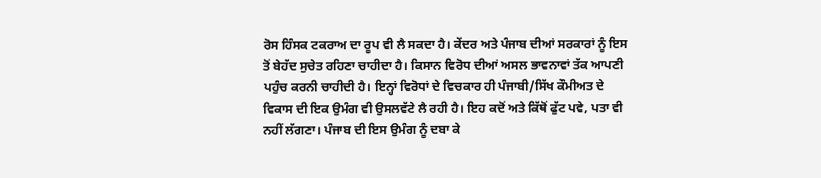ਰੋਸ ਹਿੰਸਕ ਟਕਰਾਅ ਦਾ ਰੂਪ ਵੀ ਲੈ ਸਕਦਾ ਹੈ। ਕੇਂਦਰ ਅਤੇ ਪੰਜਾਬ ਦੀਆਂ ਸਰਕਾਰਾਂ ਨੂੰ ਇਸ ਤੋਂ ਬੇਹੱਦ ਸੁਚੇਤ ਰਹਿਣਾ ਚਾਹੀਦਾ ਹੈ। ਕਿਸਾਨ ਵਿਰੋਧ ਦੀਆਂ ਅਸਲ ਭਾਵਨਾਵਾਂ ਤੱਕ ਆਪਣੀ ਪਹੁੰਚ ਕਰਨੀ ਚਾਹੀਦੀ ਹੈ। ਇਨ੍ਹਾਂ ਵਿਰੋਧਾਂ ਦੇ ਵਿਚਕਾਰ ਹੀ ਪੰਜਾਬੀ/ਸਿੱਖ ਕੌਮੀਅਤ ਦੇ ਵਿਕਾਸ ਦੀ ਇਕ ਉਮੰਗ ਵੀ ਉਸਲਵੱਟੇ ਲੈ ਰਹੀ ਹੈ। ਇਹ ਕਦੋਂ ਅਤੇ ਕਿੱਥੋਂ ਫੁੱਟ ਪਵੇ, ਪਤਾ ਵੀ ਨਹੀਂ ਲੱਗਣਾ। ਪੰਜਾਬ ਦੀ ਇਸ ਉਮੰਗ ਨੂੰ ਦਬਾ ਕੇ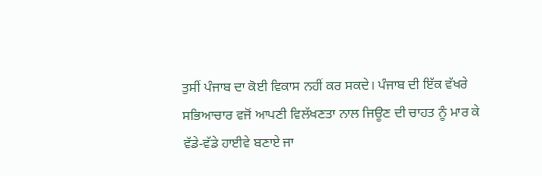ਤੁਸੀਂ ਪੰਜਾਬ ਦਾ ਕੋਈ ਵਿਕਾਸ ਨਹੀਂ ਕਰ ਸਕਦੇ। ਪੰਜਾਬ ਦੀ ਇੱਕ ਵੱਖਰੇ ਸਭਿਆਚਾਰ ਵਜੋਂ ਆਪਣੀ ਵਿਲੱਖਣਤਾ ਨਾਲ ਜਿਊਣ ਦੀ ਚਾਹਤ ਨੂੰ ਮਾਰ ਕੇ ਵੱਡੇ-ਵੱਡੇ ਹਾਈਵੇ ਬਣਾਏ ਜਾ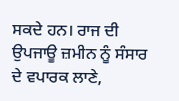ਸਕਦੇ ਹਨ। ਰਾਜ ਦੀ ਉਪਜਾਊ ਜ਼ਮੀਨ ਨੂੰ ਸੰਸਾਰ ਦੇ ਵਪਾਰਕ ਲਾਣੇ,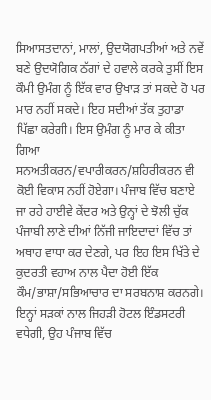ਸਿਆਸਤਦਾਨਾਂ, ਮਾਲਾਂ, ਉਦਯੋਗਪਤੀਆਂ ਅਤੇ ਨਵੇਂ ਬਣੇ ਉਦਯੋਗਿਕ ਠੱਗਾਂ ਦੇ ਹਵਾਲੇ ਕਰਕੇ ਤੁਸੀਂ ਇਸ ਕੌਮੀ ਉਮੰਗ ਨੂੰ ਇੱਕ ਵਾਰ ਉਖਾੜ ਤਾਂ ਸਕਦੇ ਹੋ ਪਰ ਮਾਰ ਨਹੀਂ ਸਕਦੇ। ਇਹ ਸਦੀਆਂ ਤੱਕ ਤੁਹਾਡਾ ਪਿੱਛਾ ਕਰੇਗੀ। ਇਸ ਉਮੰਗ ਨੂੰ ਮਾਰ ਕੇ ਕੀਤਾ ਗਿਆ ਸਨਅਤੀਕਰਨ/ਵਪਾਰੀਕਰਨ/ਸ਼ਹਿਰੀਕਰਨ ਵੀ ਕੋਈ ਵਿਕਾਸ ਨਹੀਂ ਹੋਏਗਾ। ਪੰਜਾਬ ਵਿੱਚ ਬਣਾਏ ਜਾ ਰਹੇ ਹਾਈਵੇ ਕੇਂਦਰ ਅਤੇ ਉਨ੍ਹਾਂ ਦੇ ਝੋਲੀ ਚੁੱਕ ਪੰਜਾਬੀ ਲਾਣੇ ਦੀਆਂ ਨਿੱਜੀ ਜਾਇਦਾਦਾਂ ਵਿੱਚ ਤਾਂ ਅਥਾਹ ਵਾਧਾ ਕਰ ਦੇਣਗੇ, ਪਰ ਇਹ ਇਸ ਖਿੱਤੇ ਦੇ ਕੁਦਰਤੀ ਵਹਾਅ ਨਾਲ ਪੈਦਾ ਹੋਈ ਇੱਕ ਕੌਮ/ਭਾਸ਼ਾ/ਸਭਿਆਚਾਰ ਦਾ ਸਰਬਨਾਸ਼ ਕਰਨਗੇ। ਇਨ੍ਹਾਂ ਸੜਕਾਂ ਨਾਲ ਜਿਹੜੀ ਹੋਟਲ ਇੰਡਸਟਰੀ ਵਧੇਗੀ, ਉਹ ਪੰਜਾਬ ਵਿੱਚ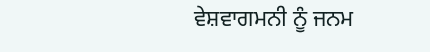ਵੇਸ਼ਵਾਗਮਨੀ ਨੂੰ ਜਨਮ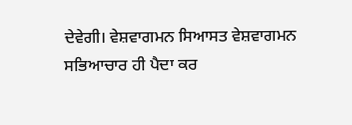ਦੇਵੇਗੀ। ਵੇਸ਼ਵਾਗਮਨ ਸਿਆਸਤ ਵੇਸ਼ਵਾਗਮਨ ਸਭਿਆਚਾਰ ਹੀ ਪੈਦਾ ਕਰ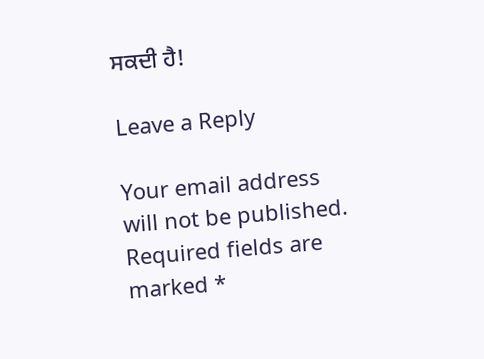ਸਕਦੀ ਹੈ!

Leave a Reply

Your email address will not be published. Required fields are marked *